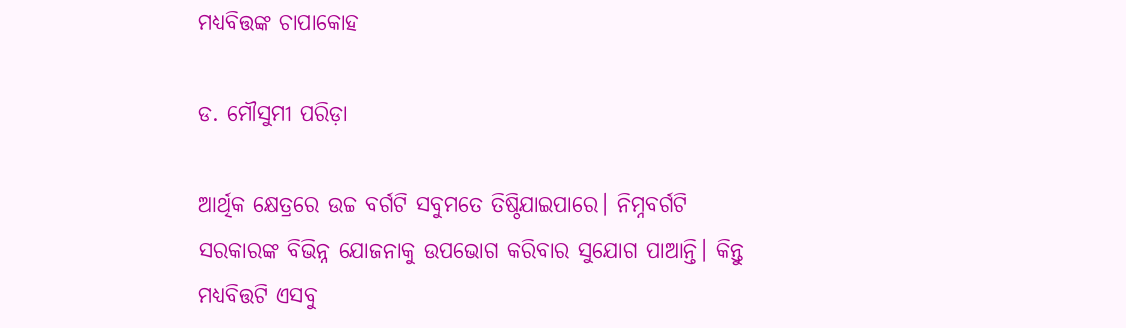ମଧ୍ୟବିତ୍ତଙ୍କ ଚାପାକୋହ

ଡ. ମୌସୁମୀ ପରିଡ଼ା

ଆର୍ଥିକ କ୍ଷେତ୍ରରେ ଉଚ୍ଚ ବର୍ଗଟି ସବୁମତେ ତିଷ୍ଠିଯାଇପାରେ। ନିମ୍ନବର୍ଗଟି ସରକାରଙ୍କ ବିଭିନ୍ନ ଯୋଜନାକୁ ଉପଭୋଗ କରିବାର ସୁଯୋଗ ପାଆନ୍ତି। କିନ୍ତୁ ମଧ୍ୟବିତ୍ତଟି ଏସବୁ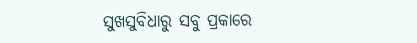ସୁଖସୁବିଧାରୁ ସବୁ ପ୍ରକାରେ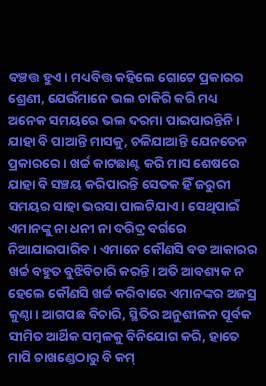ବଞ୍ଚତ୍ତ ହୁଏ। ମଧ୍ୟବିତ୍ତ କହିଲେ ଗୋଟେ ପ୍ରକାରର ଶ୍ରେଣୀ, ଯେଉଁମାନେ ଭଲ ଚାକିରି କରି ମଧ୍ୟ ଅନେକ ସମୟରେ ଭଲ ଦରମା ପାଇପାରନ୍ତିନି। ଯାହା ବି ପାଆନ୍ତି ମାସକୁ, ଚଳିଯାଆନ୍ତି ଯେନତେନ ପ୍ରକାରରେ। ଖର୍ଚ୍ଚ କାଟଛାଣ୍ଟ କରି ମାସ ଶେଷରେ ଯାହା ବି ସଞ୍ଚୟ କରିପାରନ୍ତି ସେତକ ହିଁ ଜରୁରୀ ସମୟର ସାହା ଭରସା ପାଲଟିଯାଏ। ସେଥିପାଇଁ ଏମାନଙ୍କୁ ନା ଧନୀ ନା ଦରିଦ୍ର ବର୍ଗରେ ନିଆଯାଇପାରିବ। ଏମାନେ କୌଣସି ବଡ ଆକାରର ଖର୍ଚ୍ଚ ବହୁତ ବୁଝିବିଚାରି କରନ୍ତି। ଅତି ଆବଶ୍ୟକ ନ ହେଲେ କୌଣସି ଖର୍ଚ୍ଚ କରିବାରେ ଏମାନଙ୍କର ଅଜସ୍ର କୁଣ୍ଠା। ଆଗପଛ ବିଚାରି, ସ୍ଥିତିର ଅନୁଶୀଳନ ପୂର୍ବକ ସୀମିତ ଆର୍ଥିକ ସମ୍ବଳକୁ ବିନିଯୋଗ କରି, ହାତେ ମାପି ଚାଖଣ୍ଡେଠାରୁ ବି କମ୍‌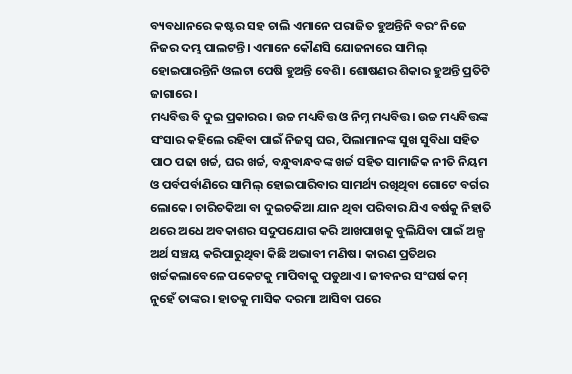ବ୍ୟବଧାନରେ କଷ୍ଟର ସହ ଚାଲି ଏମାନେ ପରାଜିତ ହୁଅନ୍ତିନି ବରଂ ନିଜେ ନିଜର ଦମ୍ଭ ପାଲଟନ୍ତି। ଏମାନେ କୌଣସି ଯୋଜନାରେ ସାମିଲ୍‌ ହୋଇପାରନ୍ତିନି ଓଲଟା ପେଷି ହୁଅନ୍ତି ବେଶି। ଶୋଷଣର ଶିକାର ହୁଅନ୍ତି ପ୍ରତିଟି ଜାଗାରେ।
ମଧ୍ୟବିତ୍ତ ବି ଦୁଇ ପ୍ରକାରର। ଉଚ୍ଚ ମଧ୍ୟବିତ୍ତ ଓ ନିମ୍ନ ମଧ୍ୟବିତ୍ତ। ଉଚ୍ଚ ମଧ୍ୟବିତ୍ତଙ୍କ ସଂସାର କହିଲେ ରହିବା ପାଇଁ ନିଜସ୍ବ ଘର, ପିଲାମାନଙ୍କ ସୁଖ ସୁବିଧା ସହିତ ପାଠ ପଢା ଖର୍ଚ୍ଚ, ଘର ଖର୍ଚ୍ଚ, ବନ୍ଧୁବାନ୍ଧବଙ୍କ ଖର୍ଚ୍ଚ ସହିତ ସାମାଜିକ ନୀତି ନିୟମ ଓ ପର୍ବପର୍ବାଣିରେ ସାମିଲ୍‌ ହୋଇପାରିବାର ସାମର୍ଥ୍ୟ ରଖିଥିବା ଗୋଟେ ବର୍ଗର ଲୋକେ। ଚାରିଚକିଆ ବା ଦୁଇଚକିଆ ଯାନ ଥିବା ପରିବାର ଯିଏ ବର୍ଷକୁ ନିହାତି ଥରେ ଅଧେ ଅବକାଶର ସଦୁପଯୋଗ କରି ଆଖପାଖକୁ ବୁଲିଯିବା ପାଇଁ ଅଳ୍ପ ଅର୍ଥ ସଞ୍ଚୟ କରିପାରୁଥିବା କିଛି ଅଭାବୀ ମଣିଷ। କାରଣ ପ୍ରତିଥର ଖର୍ଚ୍ଚକଲାବେଳେ ପକେଟକୁ ମାପିବାକୁ ପଡୁଥାଏ। ଜୀବନର ସଂଘର୍ଷ କମ୍‌ ନୁହେଁ ତାଙ୍କର। ହାତକୁ ମାସିକ ଦରମା ଆସିବା ପରେ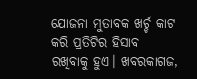ଯୋଜନା ମୁତାବକ ଖର୍ଚ୍ଚ କାଟ କରି ପ୍ରତିଟିର ହିସାବ ରଖିବାକୁ ହୁଏ। ଖବରକାଗଜ,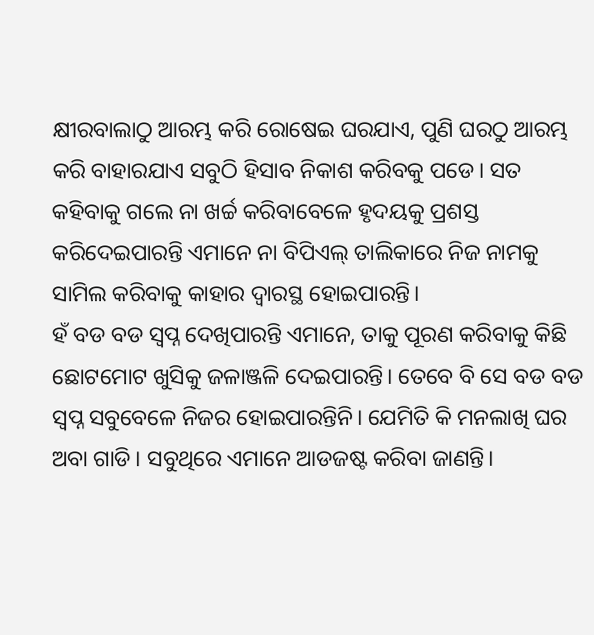କ୍ଷୀରବାଲାଠୁ ଆରମ୍ଭ କରି ରୋଷେଇ ଘରଯାଏ, ପୁଣି ଘରଠୁ ଆରମ୍ଭ କରି ବାହାରଯାଏ ସବୁଠି ହିସାବ ନିକାଶ କରିବକୁ ପଡେ। ସତ କହିବାକୁ ଗଲେ ନା ଖର୍ଚ୍ଚ କରିବାବେଳେ ହୃଦୟକୁ ପ୍ରଶସ୍ତ କରିଦେଇପାରନ୍ତି ଏମାନେ ନା ବିପିଏଲ୍‌ ତାଲିକାରେ ନିଜ ନାମକୁ ସାମିଲ କରିବାକୁ କାହାର ଦ୍ୱାରସ୍ଥ ହୋଇପାରନ୍ତି।
ହଁ ବଡ ବଡ ସ୍ବପ୍ନ ଦେଖିପାରନ୍ତି ଏମାନେ, ତାକୁ ପୂରଣ କରିବାକୁ କିଛି ଛୋଟମୋଟ ଖୁସିକୁ ଜଳାଞ୍ଜଳି ଦେଇପାରନ୍ତି। ତେବେ ବି ସେ ବଡ ବଡ ସ୍ବପ୍ନ ସବୁବେଳେ ନିଜର ହୋଇପାରନ୍ତିନି। ଯେମିତି କି ମନଲାଖି ଘର ଅବା ଗାଡି। ସବୁଥିରେ ଏମାନେ ଆଡଜଷ୍ଟ କରିବା ଜାଣନ୍ତି।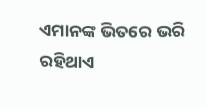ଏମାନଙ୍କ ଭିତରେ ଭରି ରହିଥାଏ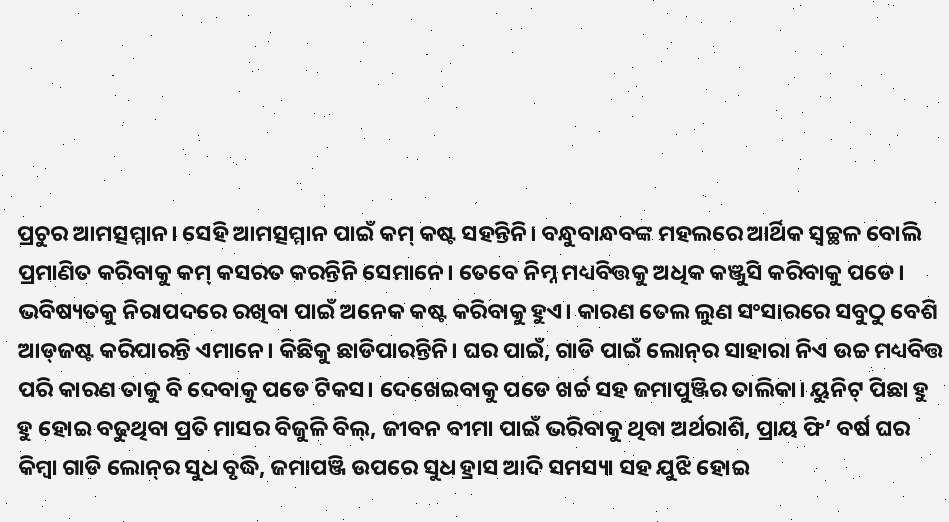ପ୍ରଚୁର ଆମତ୍ସମ୍ମାନ। ସେହି ଆମତ୍ସମ୍ମାନ ପାଇଁ କମ୍‌ କଷ୍ଟ ସହନ୍ତିନି। ବନ୍ଧୁବାନ୍ଧବଙ୍କ ମହଲରେ ଆର୍ଥିକ ସ୍ବଚ୍ଛଳ ବୋଲି ପ୍ରମାଣିତ କରିବାକୁ କମ୍‌ କସରତ କରନ୍ତିନି ସେମାନେ। ତେବେ ନିମ୍ନ ମଧ୍ୟବିତ୍ତକୁ ଅଧିକ କଞ୍ଜୁସି କରିବାକୁ ପଡେ। ଭବିଷ୍ୟତକୁ ନିରାପଦରେ ରଖିବା ପାଇଁ ଅନେକ କଷ୍ଟ କରିବାକୁ ହୁଏ। କାରଣ ତେଲ ଲୁଣ ସଂସାରରେ ସବୁଠୁ ବେଶି ଆଡ୍‌ଜଷ୍ଟ କରିପାରନ୍ତି ଏମାନେ। କିଛିକୁ ଛାଡିପାରନ୍ତିନି। ଘର ପାଇଁ, ଗାଡି ପାଇଁ ଲୋନ୍‌ର ସାହାରା ନିଏ ଉଚ୍ଚ ମଧ୍ୟବିତ୍ତ ପରି କାରଣ ତାକୁ ବି ଦେବାକୁ ପଡେ ଟିକସ। ଦେଖେଇବାକୁ ପଡେ ଖର୍ଚ୍ଚ ସହ ଜମାପୁଞ୍ଜିର ତାଲିକା। ୟୁନିଟ୍‌ ପିଛା ହୁ ହୁ ହୋଇ ବଢୁଥିବା ପ୍ରତି ମାସର ବିଜୁଳି ବିଲ୍‌, ଜୀବନ ବୀମା ପାଇଁ ଭରିବାକୁ ଥିବା ଅର୍ଥରାଶି, ପ୍ରାୟ ଫି’ ବର୍ଷ ଘର କିମ୍ବା ଗାଡି ଲୋନ୍‌ର ସୁଧ ବୃଦ୍ଧି, ଜମାପଞ୍ଜି ଉପରେ ସୁଧ ହ୍ରାସ ଆଦି ସମସ୍ୟା ସହ ଯୁଝି ହୋଇ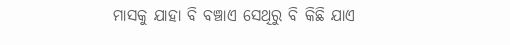ମାସକୁ ଯାହା ବି ବଞ୍ଚାଏ ସେଥିରୁ ବି କିଛି ଯାଏ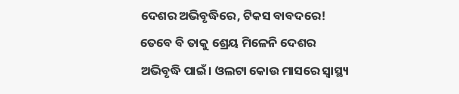ଦେଶର ଅଭିବୃଦ୍ଧିରେ, ଟିକସ ବାବଦରେ! ତେବେ ବି ତାକୁ ଶ୍ରେୟ ମିଳେନି ଦେଶର ଅଭିବୃଦ୍ଧି ପାଇଁ। ଓଲଟା କୋଉ ମାସରେ ସ୍ବାସ୍ଥ୍ୟ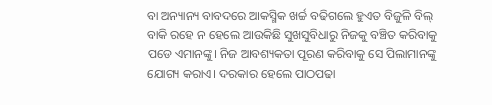ବା ଅନ୍ୟାନ୍ୟ ବାବଦରେ ଆକସ୍ମିକ ଖର୍ଚ୍ଚ ବଢିଗଲେ ହୁଏତ ବିଜୁଳି ବିଲ୍‌ ବାକି ରହେ ନ ହେଲେ ଆଉକିଛି ସୁଖସୁବିଧାରୁ ନିଜକୁ ବଞ୍ଚିତ କରିବାକୁ ପଡେ ଏମାନଙ୍କୁ। ନିଜ ଆବଶ୍ୟକତା ପୂରଣ କରିବାକୁ ସେ ପିଲାମାନଙ୍କୁ ଯୋଗ୍ୟ କରାଏ। ଦରକାର ହେଲେ ପାଠପଢା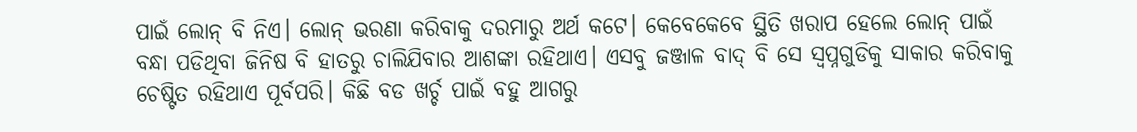ପାଇଁ ଲୋନ୍‌ ବି ନିଏ। ଲୋନ୍‌ ଭରଣା କରିବାକୁ ଦରମାରୁ ଅର୍ଥ କଟେ। କେବେକେବେ ସ୍ଥିତି ଖରାପ ହେଲେ ଲୋନ୍‌ ପାଇଁ ବନ୍ଧା ପଡିଥିବା ଜିନିଷ ବି ହାତରୁ ଚାଲିଯିବାର ଆଶଙ୍କା ରହିଥାଏ। ଏସବୁ ଜଞ୍ଜାଳ ବାଦ୍‌ ବି ସେ ସ୍ବପ୍ନଗୁଡିକୁ ସାକାର କରିବାକୁ ଚେଷ୍ଟିତ ରହିଥାଏ ପୂର୍ବପରି। କିଛି ବଡ ଖର୍ଚ୍ଚ ପାଇଁ ବହୁ ଆଗରୁ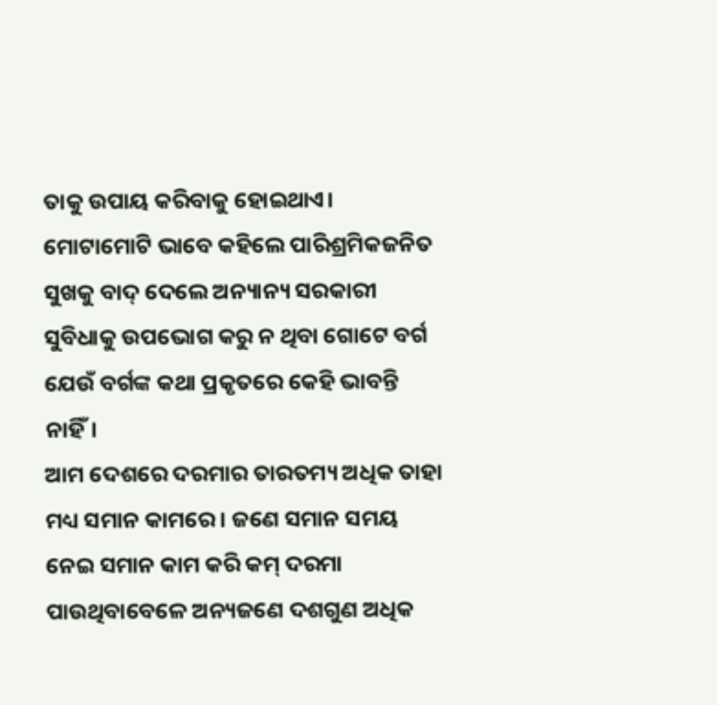ତାକୁ ଉପାୟ କରିବାକୁ ହୋଇଥାଏ। ମୋଟାମୋଟି ଭାବେ କହିଲେ ପାରିଶ୍ରମିକଜନିତ ସୁଖକୁ ବାଦ୍‌ ଦେଲେ ଅନ୍ୟାନ୍ୟ ସରକାରୀ ସୁବିଧାକୁ ଉପଭୋଗ କରୁ ନ ଥିବା ଗୋଟେ ବର୍ଗ ଯେଉଁ ବର୍ଗଙ୍କ କଥା ପ୍ରକୃତରେ କେହି ଭାବନ୍ତି ନାହିଁ।
ଆମ ଦେଶରେ ଦରମାର ତାରତମ୍ୟ ଅଧିକ ତାହା ମଧ୍ୟ ସମାନ କାମରେ। ଜଣେ ସମାନ ସମୟ ନେଇ ସମାନ କାମ କରି କମ୍‌ ଦରମା ପାଉଥିବାବେଳେ ଅନ୍ୟଜଣେ ଦଶଗୁଣ ଅଧିକ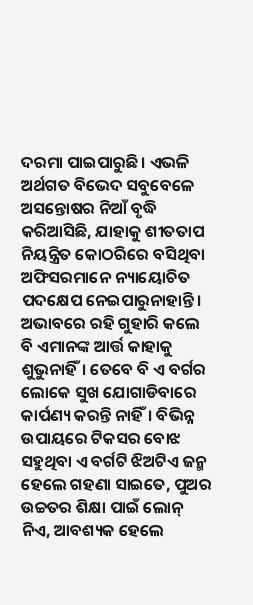ଦରମା ପାଇପାରୁଛି। ଏଭଳି ଅର୍ଥଗତ ବିଭେଦ ସବୁବେଳେ ଅସନ୍ତୋଷର ନିଆଁ ବୃଦ୍ଧି କରିଆସିଛି, ଯାହାକୁ ଶୀତତାପ ନିୟନ୍ତ୍ରିତ କୋଠରିରେ ବସିଥିବା ଅଫିସରମାନେ ନ୍ୟାୟୋଚିତ ପଦକ୍ଷେପ ନେଇପାରୁନାହାନ୍ତି। ଅଭାବରେ ରହି ଗୁହାରି କଲେ ବି ଏମାନଙ୍କ ଆର୍ତ୍ତ କାହାକୁ ଶୁଭୁନାହିଁ। ତେବେ ବି ଏ ବର୍ଗର ଲୋକେ ସୁଖ ଯୋଗାଡିବାରେ କାର୍ପଣ୍ୟ କରନ୍ତି ନାହିଁ। ବିଭିନ୍ନ ଉପାୟରେ ଟିକସର ବୋଝ ସହୁଥିବା ଏ ବର୍ଗଟି ଝିଅଟିଏ ଜନ୍ମ ହେଲେ ଗହଣା ସାଇତେ, ପୁଅର ଉଚ୍ଚତର ଶିକ୍ଷା ପାଇଁ ଲୋନ୍‌ ନିଏ, ଆବଶ୍ୟକ ହେଲେ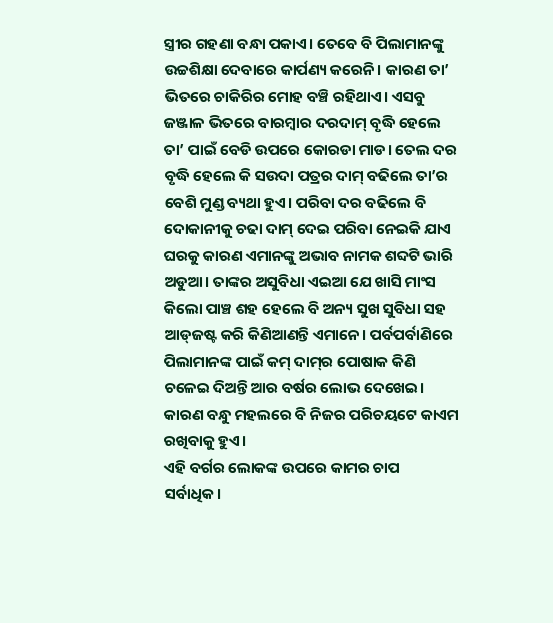ସ୍ତ୍ରୀର ଗହଣା ବନ୍ଧା ପକାଏ। ତେବେ ବି ପିଲାମାନଙ୍କୁ ଉଚ୍ଚଶିକ୍ଷା ଦେବାରେ କାର୍ପଣ୍ୟ କରେନି। କାରଣ ତା’ ଭିତରେ ଚାକିରିର ମୋହ ବଞ୍ଚି ରହିଥାଏ। ଏସବୁ ଜଞ୍ଜାଳ ଭିତରେ ବାରମ୍ବାର ଦରଦାମ୍‌ ବୃଦ୍ଧି ହେଲେ ତା’ ପାଇଁ ବେଡି ଉପରେ କୋରଡା ମାଡ। ତେଲ ଦର ବୃଦ୍ଧି ହେଲେ କି ସଉଦା ପତ୍ରର ଦାମ୍‌ ବଢିଲେ ତା’ର ବେଶି ମୁଣ୍ଡ ବ୍ୟଥା ହୁଏ। ପରିବା ଦର ବଢିଲେ ବି ଦୋକାନୀକୁ ଚଢା ଦାମ୍‌ ଦେଇ ପରିବା ନେଇକି ଯାଏ ଘରକୁ କାରଣ ଏମାନଙ୍କୁ ଅଭାବ ନାମକ ଶବ୍ଦଟି ଭାରି ଅଡୁଆ। ତାଙ୍କର ଅସୁବିଧା ଏଇଆ ଯେ ଖାସି ମାଂସ କିଲୋ ପାଞ୍ଚ ଶହ ହେଲେ ବି ଅନ୍ୟ ସୁଖ ସୁବିଧା ସହ ଆଡ୍‌ଜଷ୍ଟ କରି କିଣିଆଣନ୍ତି ଏମାନେ। ପର୍ବପର୍ବାଣିରେ ପିଲାମାନଙ୍କ ପାଇଁ କମ୍‌ ଦାମ୍‌ର ପୋଷାକ କିଣି ଚଳେଇ ଦିଅନ୍ତି ଆର ବର୍ଷର ଲୋଭ ଦେଖେଇ। କାରଣ ବନ୍ଧୁ ମହଲରେ ବି ନିଜର ପରିଚୟଟେ କାଏମ ରଖିବାକୁ ହୁଏ।
ଏହି ବର୍ଗର ଲୋକଙ୍କ ଉପରେ କାମର ଚାପ ସର୍ବାଧିକ।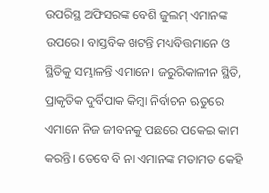ଉପରିସ୍ଥ ଅଫିସରଙ୍କ ବେଶି ଜୁଲମ୍‌ ଏମାନଙ୍କ ଉପରେ। ବାସ୍ତବିକ ଖଟନ୍ତି ମଧ୍ୟବିତ୍ତମାନେ ଓ ସ୍ଥିତିକୁ ସମ୍ଭାଳନ୍ତି ଏମାନେ। ଜରୁରିକାଳୀନ ସ୍ଥିତି, ପ୍ରାକୃତିକ ଦୁର୍ବିପାକ କିମ୍ବା ନିର୍ବାଚନ ଋତୁରେ ଏମାନେ ନିଜ ଜୀବନକୁ ପଛରେ ପକେଇ କାମ କରନ୍ତି। ତେବେ ବି ନା ଏମାନଙ୍କ ମତାମତ କେହି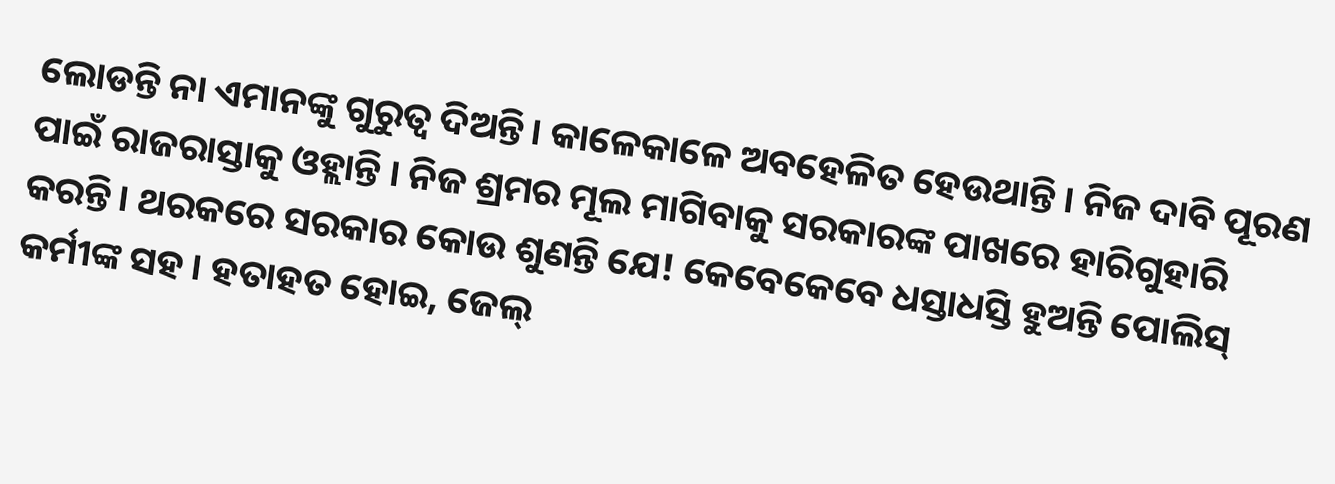ଲୋଡନ୍ତି ନା ଏମାନଙ୍କୁ ଗୁରୁତ୍ୱ ଦିଅନ୍ତି। କାଳେକାଳେ ଅବହେଳିତ ହେଉଥାନ୍ତି । ନିଜ ଦାବି ପୂରଣ ପାଇଁ ରାଜରାସ୍ତାକୁ ଓହ୍ଲାନ୍ତି । ନିଜ ଶ୍ରମର ମୂଲ ମାଗିବାକୁ ସରକାରଙ୍କ ପାଖରେ ହାରିଗୁହାରି କରନ୍ତି। ଥରକରେ ସରକାର କୋଉ ଶୁଣନ୍ତି ଯେ! କେବେକେବେ ଧସ୍ତାଧସ୍ତି ହୁଅନ୍ତି ପୋଲିସ୍‌ କର୍ମୀଙ୍କ ସହ। ହତାହତ ହୋଇ, ଜେଲ୍‌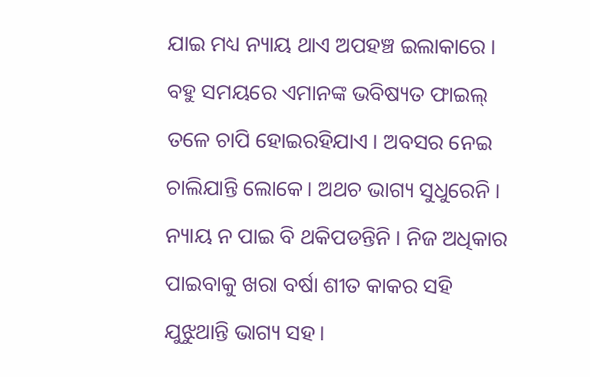ଯାଇ ମଧ୍ୟ ନ୍ୟାୟ ଥାଏ ଅପହଞ୍ଚ ଇଲାକାରେ। ବହୁ ସମୟରେ ଏମାନଙ୍କ ଭବିଷ୍ୟତ ଫାଇଲ୍‌ ତଳେ ଚାପି ହୋଇରହିଯାଏ। ଅବସର ନେଇ ଚାଲିଯାନ୍ତି ଲୋକେ। ଅଥଚ ଭାଗ୍ୟ ସୁଧୁରେନି। ନ୍ୟାୟ ନ ପାଇ ବି ଥକିପଡନ୍ତିନି। ନିଜ ଅଧିକାର ପାଇବାକୁ ଖରା ବର୍ଷା ଶୀତ କାକର ସହି ଯୁଝୁଥାନ୍ତି ଭାଗ୍ୟ ସହ।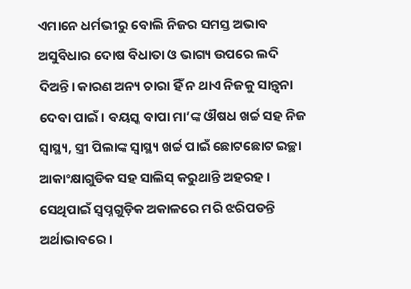ଏମାନେ ଧର୍ମଭୀରୁ ବୋଲି ନିଜର ସମସ୍ତ ଅଭାବ ଅସୁବିଧାର ଦୋଷ ବିଧାତା ଓ ଭାଗ୍ୟ ଉପରେ ଲଦି ଦିଅନ୍ତି। କାରଣ ଅନ୍ୟ ଚାରା ହିଁ ନ ଥାଏ ନିଜକୁ ସାନ୍ତ୍ବନା ଦେବା ପାଇଁ। ବୟସ୍କ ବାପା ମା’ଙ୍କ ଔଷଧ ଖର୍ଚ୍ଚ ସହ ନିଜ ସ୍ବାସ୍ଥ୍ୟ, ସ୍ତ୍ରୀ ପିଲାଙ୍କ ସ୍ବାସ୍ଥ୍ୟ ଖର୍ଚ୍ଚ ପାଇଁ ଛୋଟଛୋଟ ଇଚ୍ଛା ଆକାଂକ୍ଷାଗୁଡିକ ସହ ସାଲିସ୍‌ କରୁଥାନ୍ତି ଅହରହ। ସେଥିପାଇଁ ସ୍ବପ୍ନଗୁଡ଼ିକ ଅକାଳରେ ମରି ଝରିପଡନ୍ତି ଅର୍ଥାଭାବରେ।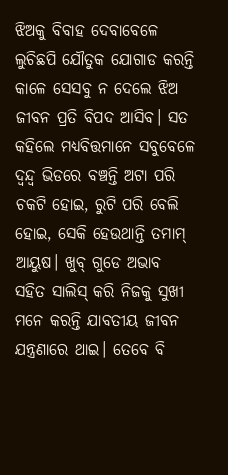ଝିଅକୁ ବିବାହ ଦେବାବେଳେ ଲୁଚିଛପି ଯୌତୁକ ଯୋଗାଡ କରନ୍ତି କାଳେ ସେସବୁ ନ ଦେଲେ ଝିଅ ଜୀବନ ପ୍ରତି ବିପଦ ଆସିବ। ସତ କହିଲେ ମଧ୍ୟବିତ୍ତମାନେ ସବୁବେଳେ ଦ୍ୱନ୍ଦ୍ୱ ଭିଡରେ ବଞ୍ଚନ୍ତି ଅଟା ପରି ଚକଟି ହୋଇ, ରୁଟି ପରି ବେଲି ହୋଇ, ସେକି ହେଉଥାନ୍ତି ତମାମ୍‌ ଆୟୁଷ। ଖୁବ୍‌ ଗୁଡେ ଅଭାବ ସହିତ ସାଲିସ୍‌ କରି ନିଜକୁ ସୁଖୀ ମନେ କରନ୍ତି ଯାବତୀୟ ଜୀବନ ଯନ୍ତ୍ରଣାରେ ଥାଇ। ତେବେ ବି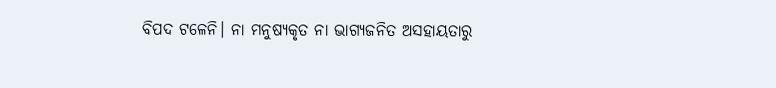ବିପଦ ଟଳେନି। ନା ମନୁଷ୍ୟକୃତ ନା ଭାଗ୍ୟଜନିତ ଅସହାୟତାରୁ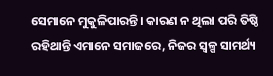ସେମାନେ ମୁକୁଳିପାରନ୍ତି। କାରଣ ନ ଥିଲା ପରି ତିଷ୍ଠି ରହିଥାନ୍ତି ଏମାନେ ସମାଜରେ, ନିଜର ସ୍ବଳ୍ପ ସାମର୍ଥ୍ୟ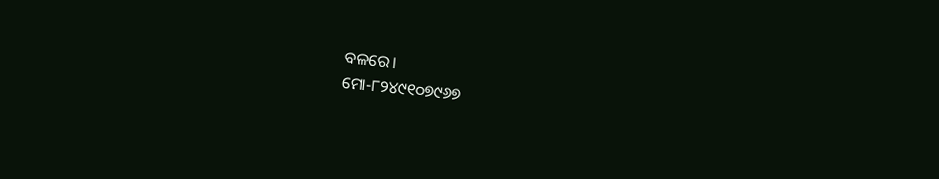ବଳରେ।
ମୋ-୮୨୪୯୧୦୭୯୬୭